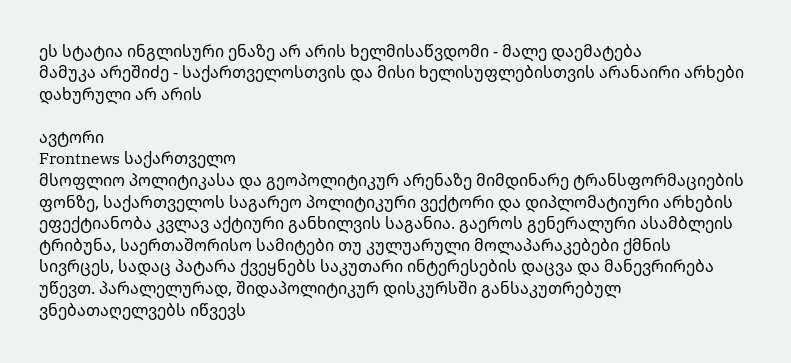ეს სტატია ინგლისური ენაზე არ არის ხელმისაწვდომი - მალე დაემატება
მამუკა არეშიძე - საქართველოსთვის და მისი ხელისუფლებისთვის არანაირი არხები დახურული არ არის

ავტორი
Frontnews საქართველო
მსოფლიო პოლიტიკასა და გეოპოლიტიკურ არენაზე მიმდინარე ტრანსფორმაციების ფონზე, საქართველოს საგარეო პოლიტიკური ვექტორი და დიპლომატიური არხების ეფექტიანობა კვლავ აქტიური განხილვის საგანია. გაეროს გენერალური ასამბლეის ტრიბუნა, საერთაშორისო სამიტები თუ კულუარული მოლაპარაკებები ქმნის სივრცეს, სადაც პატარა ქვეყნებს საკუთარი ინტერესების დაცვა და მანევრირება უწევთ. პარალელურად, შიდაპოლიტიკურ დისკურსში განსაკუთრებულ ვნებათაღელვებს იწვევს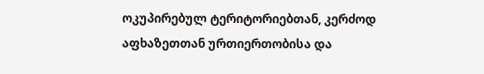ოკუპირებულ ტერიტორიებთან, კერძოდ აფხაზეთთან ურთიერთობისა და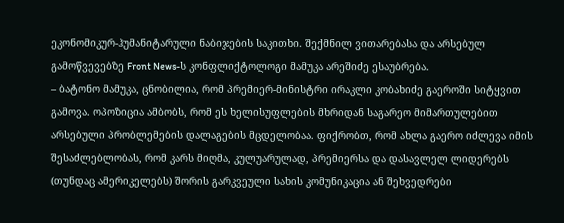ეკონომიკურ-ჰუმანიტარული ნაბიჯების საკითხი. შექმნილ ვითარებასა და არსებულ გამოწვევებზე Front News-ს კონფლიქტოლოგი მამუკა არეშიძე ესაუბრება.
– ბატონო მამუკა, ცნობილია, რომ პრემიერ-მინისტრი ირაკლი კობახიძე გაეროში სიტყვით გამოვა. ოპოზიცია ამბობს, რომ ეს ხელისუფლების მხრიდან საგარეო მიმართულებით არსებული პრობლემების დალაგების მცდელობაა. ფიქრობთ, რომ ახლა გაერო იძლევა იმის შესაძლებლობას, რომ კარს მიღმა, კულუარულად, პრემიერსა და დასავლელ ლიდერებს (თუნდაც ამერიკელებს) შორის გარკვეული სახის კომუნიკაცია ან შეხვედრები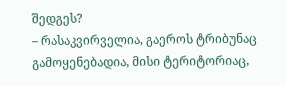შედგეს?
– რასაკვირველია, გაეროს ტრიბუნაც გამოყენებადია, მისი ტერიტორიაც,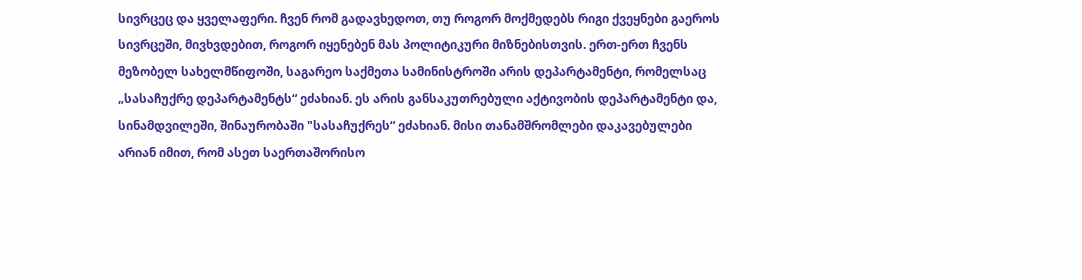სივრცეც და ყველაფერი. ჩვენ რომ გადავხედოთ, თუ როგორ მოქმედებს რიგი ქვეყნები გაეროს სივრცეში, მივხვდებით, როგორ იყენებენ მას პოლიტიკური მიზნებისთვის. ერთ-ერთ ჩვენს მეზობელ სახელმწიფოში, საგარეო საქმეთა სამინისტროში არის დეპარტამენტი, რომელსაც „სასაჩუქრე დეპარტამენტს“ ეძახიან. ეს არის განსაკუთრებული აქტივობის დეპარტამენტი და, სინამდვილეში, შინაურობაში "სასაჩუქრეს“ ეძახიან. მისი თანამშრომლები დაკავებულები არიან იმით, რომ ასეთ საერთაშორისო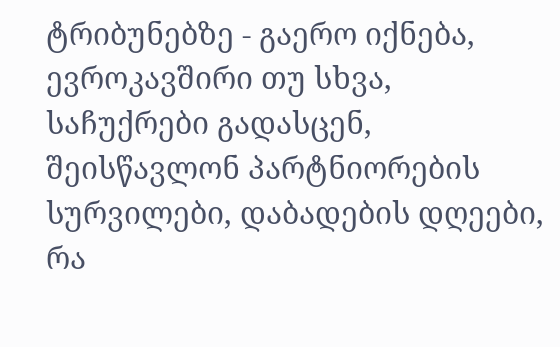ტრიბუნებზე - გაერო იქნება, ევროკავშირი თუ სხვა, საჩუქრები გადასცენ, შეისწავლონ პარტნიორების სურვილები, დაბადების დღეები, რა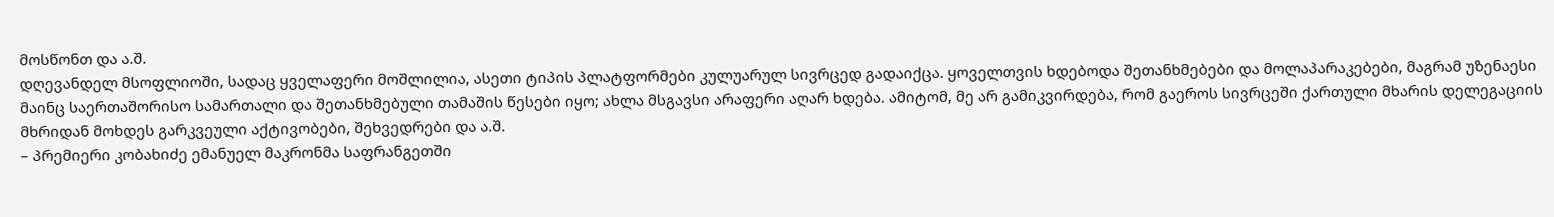მოსწონთ და ა.შ.
დღევანდელ მსოფლიოში, სადაც ყველაფერი მოშლილია, ასეთი ტიპის პლატფორმები კულუარულ სივრცედ გადაიქცა. ყოველთვის ხდებოდა შეთანხმებები და მოლაპარაკებები, მაგრამ უზენაესი მაინც საერთაშორისო სამართალი და შეთანხმებული თამაშის წესები იყო; ახლა მსგავსი არაფერი აღარ ხდება. ამიტომ, მე არ გამიკვირდება, რომ გაეროს სივრცეში ქართული მხარის დელეგაციის მხრიდან მოხდეს გარკვეული აქტივობები, შეხვედრები და ა.შ.
– პრემიერი კობახიძე ემანუელ მაკრონმა საფრანგეთში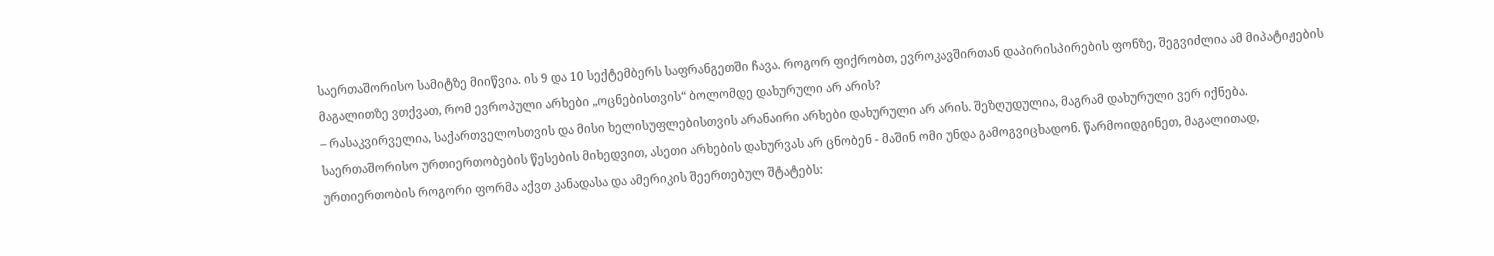საერთაშორისო სამიტზე მიიწვია. ის 9 და 10 სექტემბერს საფრანგეთში ჩავა. როგორ ფიქრობთ, ევროკავშირთან დაპირისპირების ფონზე, შეგვიძლია ამ მიპატიჟების მაგალითზე ვთქვათ, რომ ევროპული არხები „ოცნებისთვის“ ბოლომდე დახურული არ არის?
– რასაკვირველია, საქართველოსთვის და მისი ხელისუფლებისთვის არანაირი არხები დახურული არ არის. შეზღუდულია, მაგრამ დახურული ვერ იქნება. საერთაშორისო ურთიერთობების წესების მიხედვით, ასეთი არხების დახურვას არ ცნობენ - მაშინ ომი უნდა გამოგვიცხადონ. წარმოიდგინეთ, მაგალითად, ურთიერთობის როგორი ფორმა აქვთ კანადასა და ამერიკის შეერთებულ შტატებს: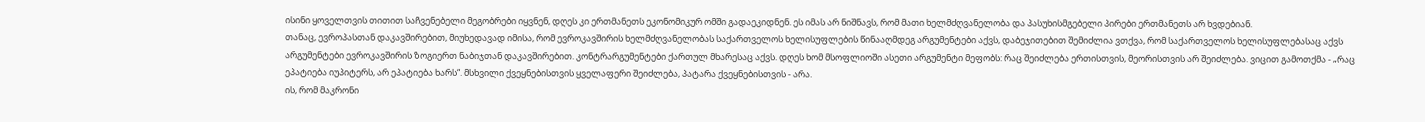ისინი ყოველთვის თითით საჩვენებელი მეგობრები იყვნენ, დღეს კი ერთმანეთს ეკონომიკურ ომში გადაეკიდნენ. ეს იმას არ ნიშნავს, რომ მათი ხელმძღვანელობა და პასუხისმგებელი პირები ერთმანეთს არ ხვდებიან.
თანაც, ევროპასთან დაკავშირებით, მიუხედავად იმისა, რომ ევროკავშირის ხელმძღვანელობას საქართველოს ხელისუფლების წინააღმდეგ არგუმენტები აქვს, დაბეჯითებით შემიძლია ვთქვა, რომ საქართველოს ხელისუფლებასაც აქვს არგუმენტები ევროკავშირის ზოგიერთ ნაბიჯთან დაკავშირებით. კონტრარგუმენტები ქართულ მხარესაც აქვს. დღეს ხომ მსოფლიოში ასეთი არგუმენტი მეფობს: რაც შეიძლება ერთისთვის, მეორისთვის არ შეიძლება. ვიცით გამოთქმა - „რაც ეპატიება იუპიტერს, არ ეპატიება ხარს“. მსხვილი ქვეყნებისთვის ყველაფერი შეიძლება, პატარა ქვეყნებისთვის - არა.
ის, რომ მაკრონი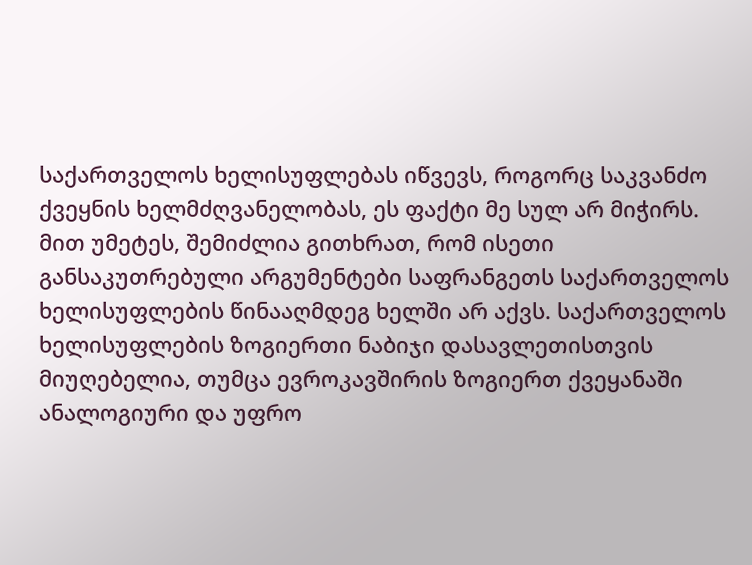საქართველოს ხელისუფლებას იწვევს, როგორც საკვანძო ქვეყნის ხელმძღვანელობას, ეს ფაქტი მე სულ არ მიჭირს. მით უმეტეს, შემიძლია გითხრათ, რომ ისეთი განსაკუთრებული არგუმენტები საფრანგეთს საქართველოს ხელისუფლების წინააღმდეგ ხელში არ აქვს. საქართველოს ხელისუფლების ზოგიერთი ნაბიჯი დასავლეთისთვის მიუღებელია, თუმცა ევროკავშირის ზოგიერთ ქვეყანაში ანალოგიური და უფრო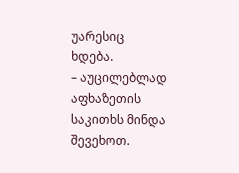უარესიც ხდება.
– აუცილებლად აფხაზეთის საკითხს მინდა შევეხოთ.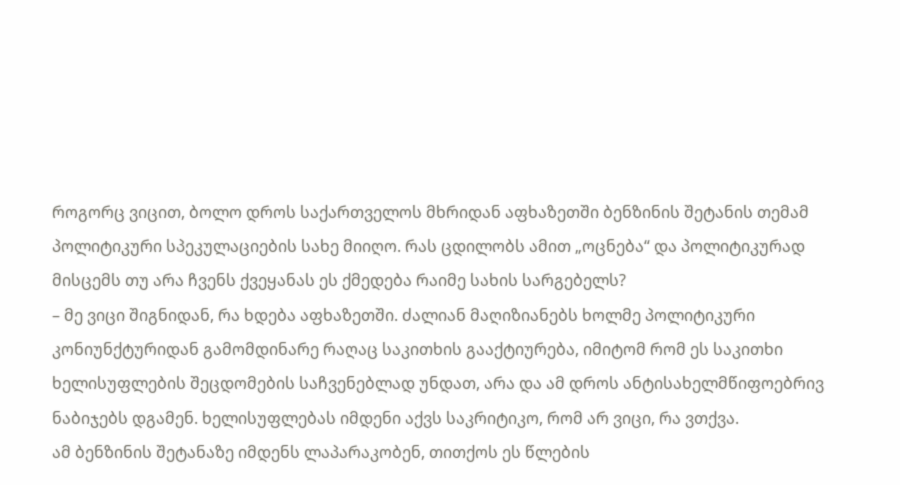როგორც ვიცით, ბოლო დროს საქართველოს მხრიდან აფხაზეთში ბენზინის შეტანის თემამ პოლიტიკური სპეკულაციების სახე მიიღო. რას ცდილობს ამით „ოცნება“ და პოლიტიკურად მისცემს თუ არა ჩვენს ქვეყანას ეს ქმედება რაიმე სახის სარგებელს?
– მე ვიცი შიგნიდან, რა ხდება აფხაზეთში. ძალიან მაღიზიანებს ხოლმე პოლიტიკური კონიუნქტურიდან გამომდინარე რაღაც საკითხის გააქტიურება, იმიტომ რომ ეს საკითხი ხელისუფლების შეცდომების საჩვენებლად უნდათ, არა და ამ დროს ანტისახელმწიფოებრივ ნაბიჯებს დგამენ. ხელისუფლებას იმდენი აქვს საკრიტიკო, რომ არ ვიცი, რა ვთქვა.
ამ ბენზინის შეტანაზე იმდენს ლაპარაკობენ, თითქოს ეს წლების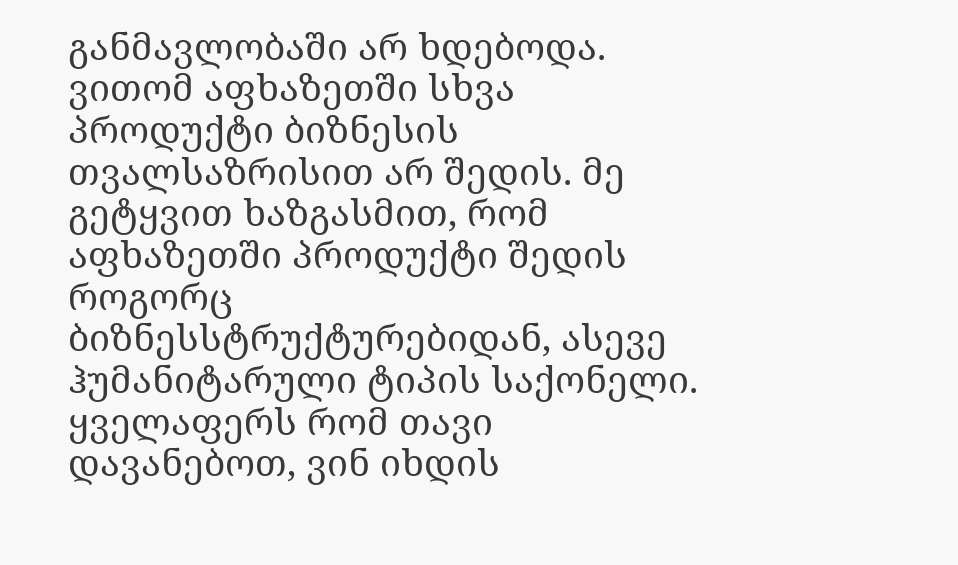განმავლობაში არ ხდებოდა. ვითომ აფხაზეთში სხვა პროდუქტი ბიზნესის თვალსაზრისით არ შედის. მე გეტყვით ხაზგასმით, რომ აფხაზეთში პროდუქტი შედის როგორც ბიზნესსტრუქტურებიდან, ასევე ჰუმანიტარული ტიპის საქონელი. ყველაფერს რომ თავი დავანებოთ, ვინ იხდის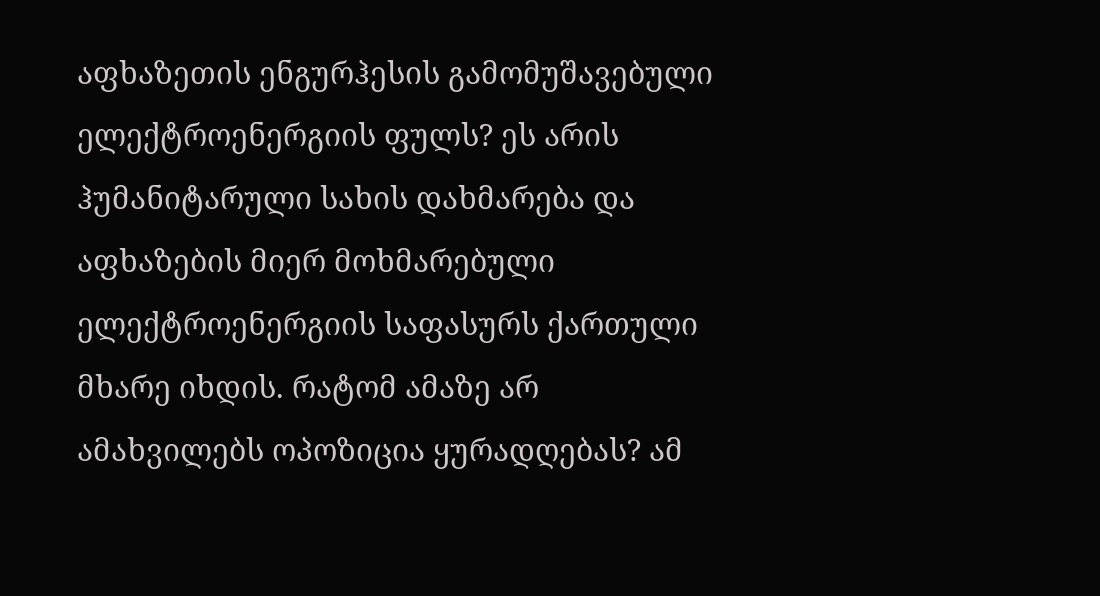აფხაზეთის ენგურჰესის გამომუშავებული ელექტროენერგიის ფულს? ეს არის ჰუმანიტარული სახის დახმარება და აფხაზების მიერ მოხმარებული ელექტროენერგიის საფასურს ქართული მხარე იხდის. რატომ ამაზე არ ამახვილებს ოპოზიცია ყურადღებას? ამ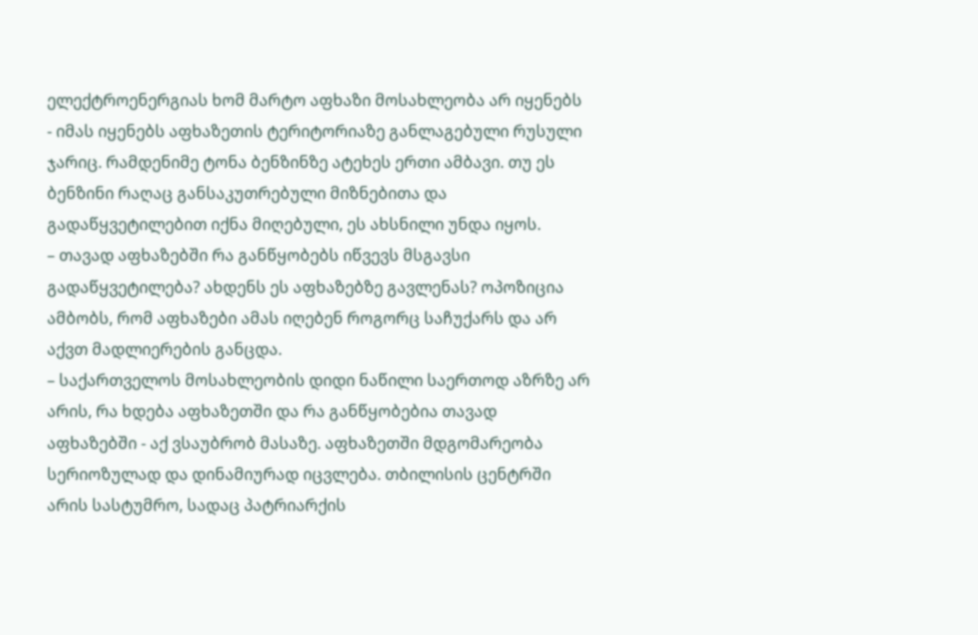ელექტროენერგიას ხომ მარტო აფხაზი მოსახლეობა არ იყენებს - იმას იყენებს აფხაზეთის ტერიტორიაზე განლაგებული რუსული ჯარიც. რამდენიმე ტონა ბენზინზე ატეხეს ერთი ამბავი. თუ ეს ბენზინი რაღაც განსაკუთრებული მიზნებითა და გადაწყვეტილებით იქნა მიღებული, ეს ახსნილი უნდა იყოს.
– თავად აფხაზებში რა განწყობებს იწვევს მსგავსი გადაწყვეტილება? ახდენს ეს აფხაზებზე გავლენას? ოპოზიცია ამბობს, რომ აფხაზები ამას იღებენ როგორც საჩუქარს და არ აქვთ მადლიერების განცდა.
– საქართველოს მოსახლეობის დიდი ნაწილი საერთოდ აზრზე არ არის, რა ხდება აფხაზეთში და რა განწყობებია თავად აფხაზებში - აქ ვსაუბრობ მასაზე. აფხაზეთში მდგომარეობა სერიოზულად და დინამიურად იცვლება. თბილისის ცენტრში არის სასტუმრო, სადაც პატრიარქის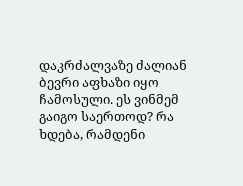დაკრძალვაზე ძალიან ბევრი აფხაზი იყო ჩამოსული. ეს ვინმემ გაიგო საერთოდ? რა ხდება, რამდენი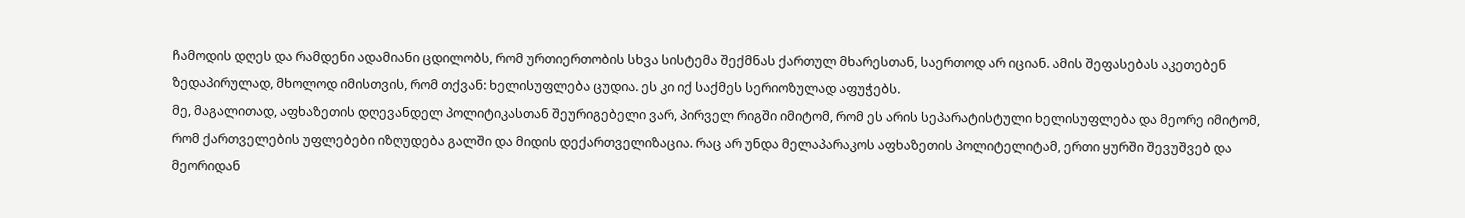ჩამოდის დღეს და რამდენი ადამიანი ცდილობს, რომ ურთიერთობის სხვა სისტემა შექმნას ქართულ მხარესთან, საერთოდ არ იციან. ამის შეფასებას აკეთებენ ზედაპირულად, მხოლოდ იმისთვის, რომ თქვან: ხელისუფლება ცუდია. ეს კი იქ საქმეს სერიოზულად აფუჭებს.
მე, მაგალითად, აფხაზეთის დღევანდელ პოლიტიკასთან შეურიგებელი ვარ, პირველ რიგში იმიტომ, რომ ეს არის სეპარატისტული ხელისუფლება და მეორე იმიტომ, რომ ქართველების უფლებები იზღუდება გალში და მიდის დექართველიზაცია. რაც არ უნდა მელაპარაკოს აფხაზეთის პოლიტელიტამ, ერთი ყურში შევუშვებ და მეორიდან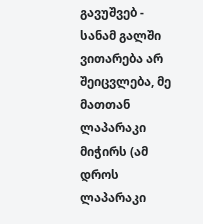გავუშვებ - სანამ გალში ვითარება არ შეიცვლება, მე მათთან ლაპარაკი მიჭირს (ამ დროს ლაპარაკი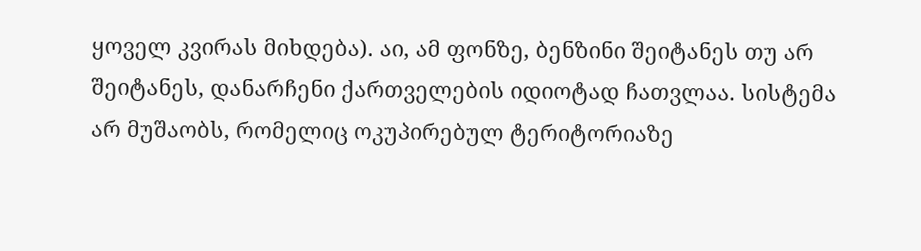ყოველ კვირას მიხდება). აი, ამ ფონზე, ბენზინი შეიტანეს თუ არ შეიტანეს, დანარჩენი ქართველების იდიოტად ჩათვლაა. სისტემა არ მუშაობს, რომელიც ოკუპირებულ ტერიტორიაზე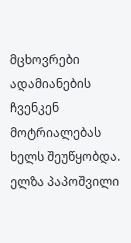მცხოვრები ადამიანების ჩვენკენ მოტრიალებას ხელს შეუწყობდა.
ელზა პაპოშვილი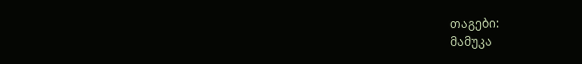თაგები:
მამუკა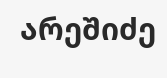არეშიძე